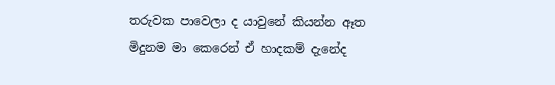තරුවක පාවෙලා ද යාවුනේ කියන්න ඈත
මිදුනම මා කෙරෙන් ඒ හාදකම් දැනේද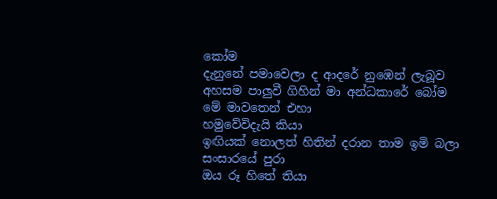කෝම
දැනුනේ පමාවෙලා ද ආදරේ නුඹෙන් ලැබූව
අහසම පාලුවී ගිහින් මා අන්ධකාරේ බෝම
මේ මාවතෙන් එහා
හමුවේවිදැයි කියා
ඉඟියක් නොලත් හිතින් දරාන තාම ඉමි බලා
සංසාරයේ පුරා
ඔය රූ හිතේ තියා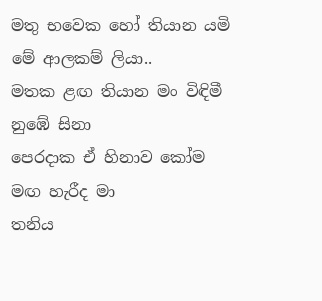මතු භවෙක හෝ තියාන යමි මේ ආලකම් ලියා..
මතක ළඟ තියාන මං විඳිමී නුඹේ සිනා
පෙරදාක ඒ හිනාව කෝම මඟ හැරීද මා
තනිය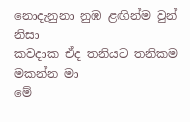නොදැනුනා නුඹ ළඟින්ම වුන් නිසා
කවදාක ඒද තනියට තනිකම මකන්න මා
මේ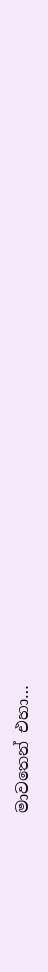මාවතෙන් එහා…